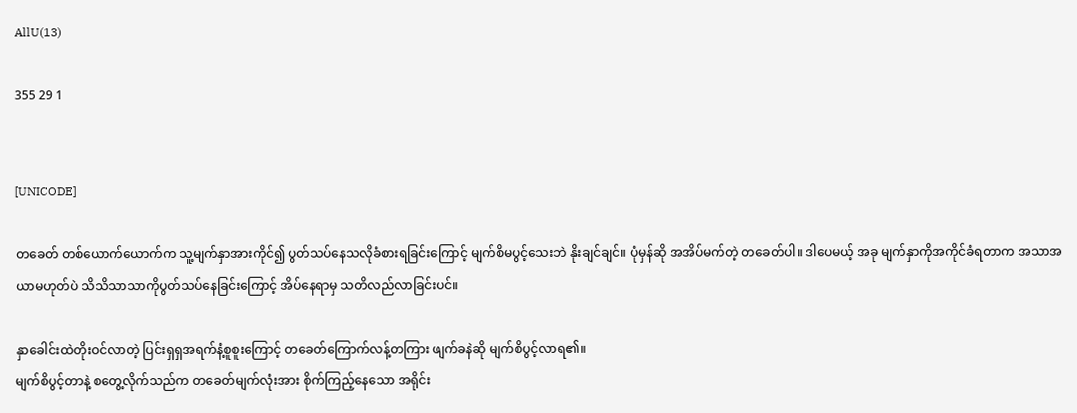AllU(13)

355 29 1


[UNICODE]

တခေတ် တစ်ယောက်ယောက်က သူ့မျက်နှာအားကိုင်၍ ပွတ်သပ်နေသလိုခံစားရခြင်းကြောင့် မျက်စိမပွင့်သေးဘဲ နိုးချင်ချင်။ ပုံမှန်ဆို အအိပ်မက်တဲ့ တခေတ်ပါ။ ဒါပေမယ့် အခု မျက်နှာကိုအကိုင်ခံရတာက အသာအယာမဟုတ်ပဲ သိသိသာသာကိုပွတ်သပ်နေခြင်းကြောင့် အိပ်နေရာမှ သတိလည်လာခြင်းပင်။

နှာခေါင်းထဲတိုးဝင်လာတဲ့ ပြင်းရှရှအရက်နံ့စူစူးကြောင့် တခေတ်ကြောက်လန့်တကြား ဖျက်ခနဲဆို မျက်စိပွင့်လာရ၏။
မျက်စိပွင့်တာနဲ့ စတွေ့လိုက်သည်က တခေတ်မျက်လုံးအား စိုက်ကြည့်နေသော အရိုင်း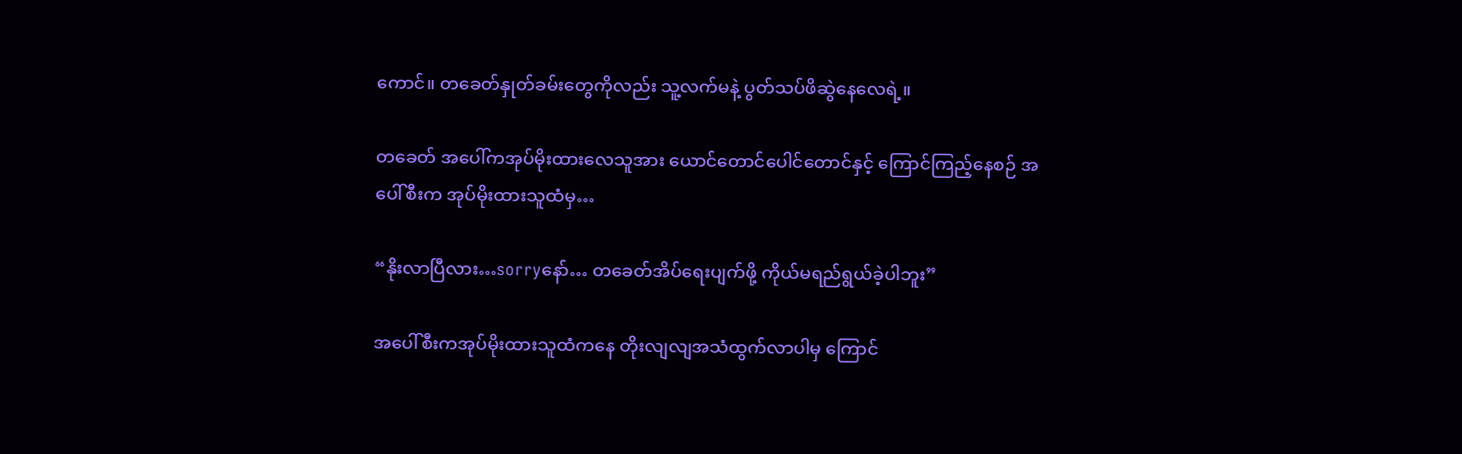ကောင်။ တခေတ်နှုတ်ခမ်းတွေကိုလည်း သူ့လက်မနဲ့ ပွတ်သပ်ဖိဆွဲနေလေရဲ့။

တခေတ် အပေါ်ကအုပ်မိုးထားလေသူအား ယောင်တောင်ပေါင်တောင်နှင့် ကြောင်ကြည့်နေစဉ် အပေါ်စီးက အုပ်မိုးထားသူထံမှ…

“နိုးလာပြီလား…sorryနော်… တခေတ်အိပ်ရေးပျက်ဖို့ ကိုယ်မရည်ရွယ်ခဲ့ပါဘူး”

အပေါ်စီးကအုပ်မိုးထားသူထံကနေ တိုးလျလျအသံထွက်လာပါမှ ကြောင်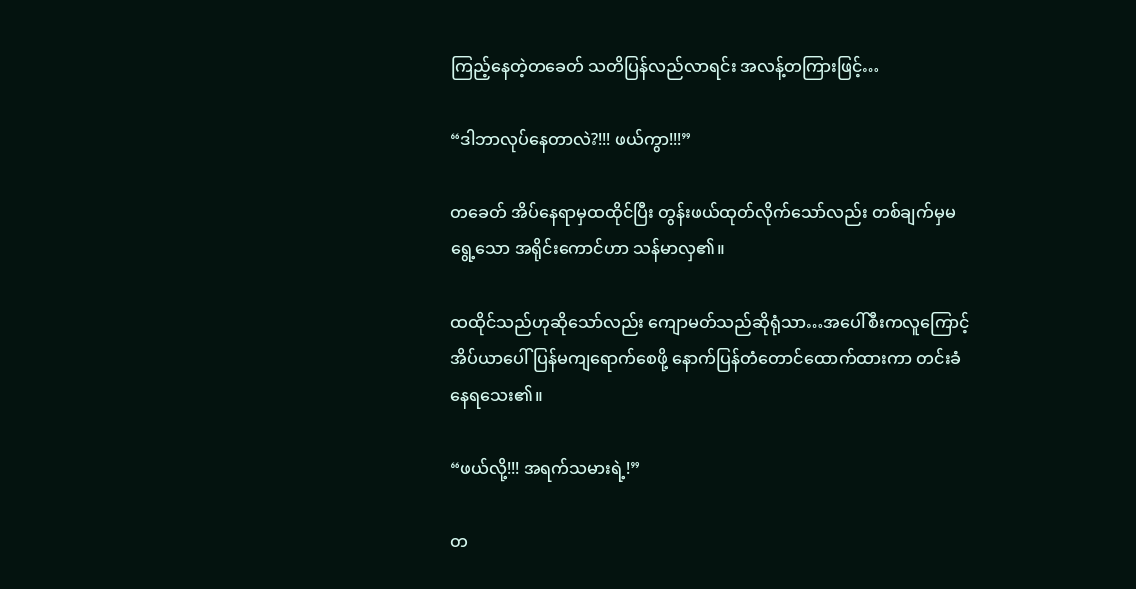ကြည့်နေတဲ့တခေတ် သတိပြန်လည်လာရင်း အလန့်တကြားဖြင့်…

“ဒါဘာလုပ်နေတာလဲ?!!! ဖယ်ကွာ!!!”

တခေတ် အိပ်နေရာမှထထိုင်ပြီး တွန်းဖယ်ထုတ်လိုက်သော်လည်း တစ်ချက်မှမရွေ့သော အရိုင်းကောင်ဟာ သန်မာလှ၏။

ထထိုင်သည်ဟုဆိုသော်လည်း ကျောမတ်သည်ဆိုရုံသာ…အပေါ်စီးကလူကြောင့် အိပ်ယာပေါ်ပြန်မကျရောက်စေဖို့ နောက်ပြန်တံတောင်ထောက်ထားကာ တင်းခံနေရသေး၏။

“ဖယ်လို့!!! အရက်သမားရဲ့!”

တ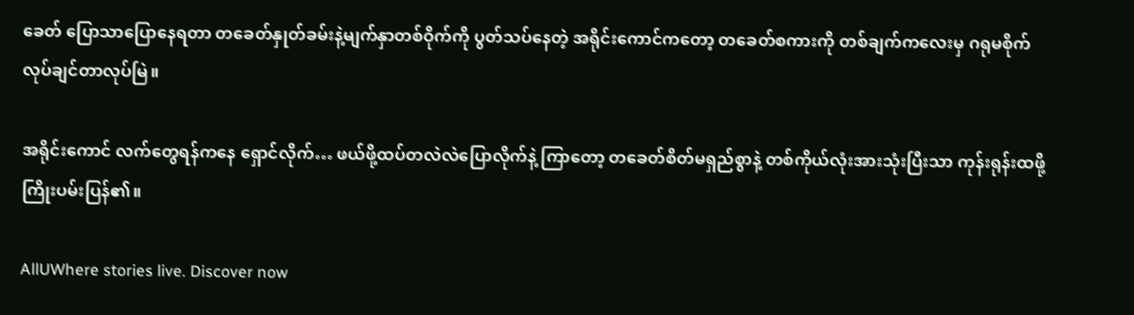ခေတ် ပြောသာပြောနေရတာ တခေတ်နှုတ်ခမ်းနဲ့မျက်နှာတစ်ဝိုက်ကို ပွတ်သပ်နေတဲ့ အရိုင်းကောင်ကတော့ တခေတ်စကားကို တစ်ချက်ကလေးမှ ဂရုမစိုက် လုပ်ချင်တာလုပ်မြဲ။

အရိုင်းကောင် လက်တွေရန်ကနေ ရှောင်လိုက်… ဖယ်ဖို့ထပ်တလဲလဲပြောလိုက်နဲ့ ကြာတော့ တခေတ်စိတ်မရှည်စွာနဲ့ တစ်ကိုယ်လုံးအားသုံးပြီးသာ ကုန်းရုန်းထဖို့ကြိုးပမ်းပြန်၏။

AllUWhere stories live. Discover now